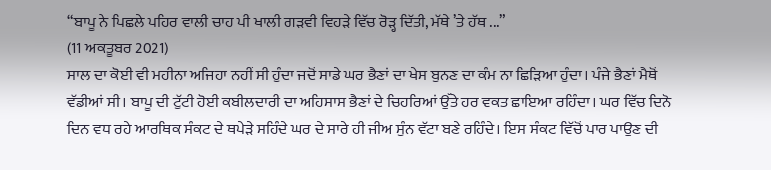“ਬਾਪੂ ਨੇ ਪਿਛਲੇ ਪਹਿਰ ਵਾਲੀ ਚਾਹ ਪੀ ਖਾਲੀ ਗੜਵੀ ਵਿਹੜੇ ਵਿੱਚ ਰੋੜ੍ਹ ਦਿੱਤੀ, ਮੱਥੇ ’ਤੇ ਹੱਥ ...”
(11 ਅਕਤੂਬਰ 2021)
ਸਾਲ ਦਾ ਕੋਈ ਵੀ ਮਹੀਨਾ ਅਜਿਹਾ ਨਹੀਂ ਸੀ ਹੁੰਦਾ ਜਦੋਂ ਸਾਡੇ ਘਰ ਭੈਣਾਂ ਦਾ ਖੇਸ ਬੁਨਣ ਦਾ ਕੰਮ ਨਾ ਛਿੜਿਆ ਹੁੰਦਾ। ਪੰਜੇ ਭੈਣਾਂ ਮੈਥੋਂ ਵੱਡੀਆਂ ਸੀ। ਬਾਪੂ ਦੀ ਟੁੱਟੀ ਹੋਈ ਕਬੀਲਦਾਰੀ ਦਾ ਅਹਿਸਾਸ ਭੈਣਾਂ ਦੇ ਚਿਹਰਿਆਂ ਉੱਤੇ ਹਰ ਵਕਤ ਛਾਇਆ ਰਹਿੰਦਾ। ਘਰ ਵਿੱਚ ਦਿਨੋ ਦਿਨ ਵਧ ਰਹੇ ਆਰਥਿਕ ਸੰਕਟ ਦੇ ਥਪੇੜੇ ਸਹਿੰਦੇ ਘਰ ਦੇ ਸਾਰੇ ਹੀ ਜੀਅ ਸੁੰਨ ਵੱਟਾ ਬਣੇ ਰਹਿੰਦੇ। ਇਸ ਸੰਕਟ ਵਿੱਚੋਂ ਪਾਰ ਪਾਉਣ ਦੀ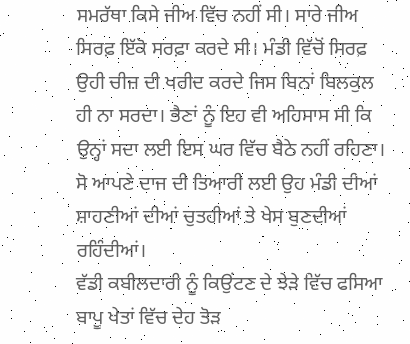ਸਮਰੱਥਾ ਕਿਸੇ ਜੀਅ ਵਿੱਚ ਨਹੀਂ ਸੀ। ਸਾਰੇ ਜੀਅ ਸਿਰਫ਼ ਇੱਕੋ ਸਰਫ਼ਾ ਕਰਦੇ ਸੀ। ਮੰਡੀ ਵਿੱਚੋਂ ਸਿਰਫ਼ ਉਹੀ ਚੀਜ਼ ਦੀ ਖਰੀਦ ਕਰਦੇ ਜਿਸ ਬਿਨਾਂ ਬਿਲਕੁਲ ਹੀ ਨਾ ਸਰਦਾ। ਭੈਣਾਂ ਨੂੰ ਇਹ ਵੀ ਅਹਿਸਾਸ ਸੀ ਕਿ ਉਨ੍ਹਾਂ ਸਦਾ ਲਈ ਇਸ ਘਰ ਵਿੱਚ ਬੈਠੇ ਨਹੀਂ ਰਹਿਣਾ। ਸੋ ਆਪਣੇ ਦਾਜ ਦੀ ਤਿਆਰੀ ਲਈ ਉਹ ਮੰਡੀ ਦੀਆਂ ਸ਼ਾਹਣੀਆਂ ਦੀਆਂ ਚੁਤਹੀਆਂ ਤੇ ਖੇਸ ਬੁਣਦੀਆਂ ਰਹਿੰਦੀਆਂ।
ਵੱਡੀ ਕਬੀਲਦਾਰੀ ਨੂੰ ਕਿਉਂਟਣ ਦੇ ਝੇੜੇ ਵਿੱਚ ਫਸਿਆ ਬਾਪੂ ਖੇਤਾਂ ਵਿੱਚ ਦੇਹ ਤੋੜ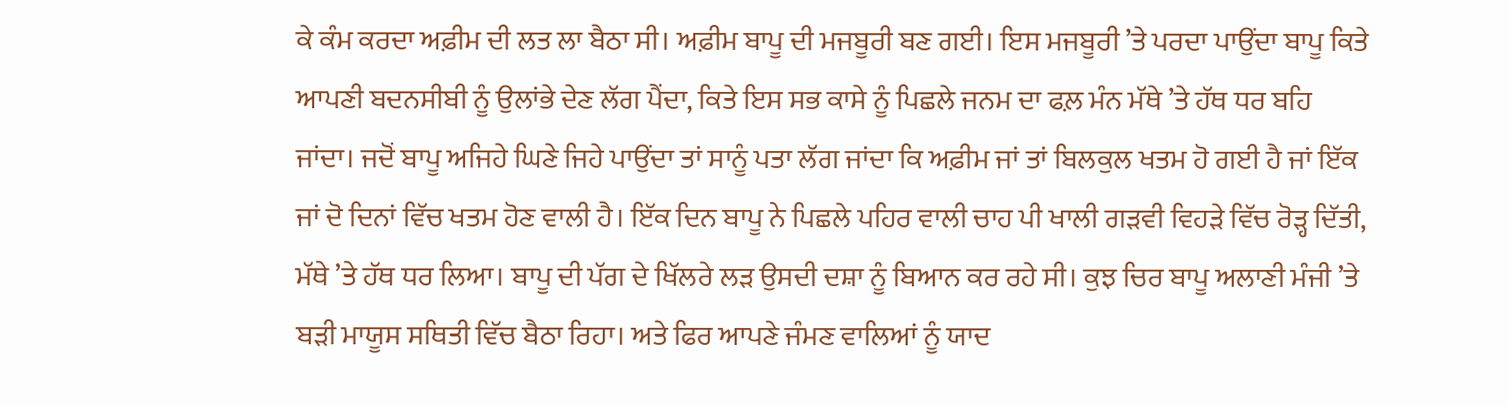ਕੇ ਕੰਮ ਕਰਦਾ ਅਫ਼ੀਮ ਦੀ ਲਤ ਲਾ ਬੈਠਾ ਸੀ। ਅਫ਼ੀਮ ਬਾਪੂ ਦੀ ਮਜਬੂਰੀ ਬਣ ਗਈ। ਇਸ ਮਜਬੂਰੀ ’ਤੇ ਪਰਦਾ ਪਾਉਂਦਾ ਬਾਪੂ ਕਿਤੇ ਆਪਣੀ ਬਦਨਸੀਬੀ ਨੂੰ ਉਲਾਂਭੇ ਦੇਣ ਲੱਗ ਪੈਂਦਾ, ਕਿਤੇ ਇਸ ਸਭ ਕਾਸੇ ਨੂੰ ਪਿਛਲੇ ਜਨਮ ਦਾ ਫਲ਼ ਮੰਨ ਮੱਥੇ ’ਤੇ ਹੱਥ ਧਰ ਬਹਿ ਜਾਂਦਾ। ਜਦੋਂ ਬਾਪੂ ਅਜਿਹੇ ਘਿਣੇ ਜਿਹੇ ਪਾਉਂਦਾ ਤਾਂ ਸਾਨੂੰ ਪਤਾ ਲੱਗ ਜਾਂਦਾ ਕਿ ਅਫ਼ੀਮ ਜਾਂ ਤਾਂ ਬਿਲਕੁਲ ਖਤਮ ਹੋ ਗਈ ਹੈ ਜਾਂ ਇੱਕ ਜਾਂ ਦੋ ਦਿਨਾਂ ਵਿੱਚ ਖਤਮ ਹੋਣ ਵਾਲੀ ਹੈ। ਇੱਕ ਦਿਨ ਬਾਪੂ ਨੇ ਪਿਛਲੇ ਪਹਿਰ ਵਾਲੀ ਚਾਹ ਪੀ ਖਾਲੀ ਗੜਵੀ ਵਿਹੜੇ ਵਿੱਚ ਰੋੜ੍ਹ ਦਿੱਤੀ, ਮੱਥੇ ’ਤੇ ਹੱਥ ਧਰ ਲਿਆ। ਬਾਪੂ ਦੀ ਪੱਗ ਦੇ ਖਿੱਲਰੇ ਲੜ ਉਸਦੀ ਦਸ਼ਾ ਨੂੰ ਬਿਆਨ ਕਰ ਰਹੇ ਸੀ। ਕੁਝ ਚਿਰ ਬਾਪੂ ਅਲਾਣੀ ਮੰਜੀ ’ਤੇ ਬੜੀ ਮਾਯੂਸ ਸਥਿਤੀ ਵਿੱਚ ਬੈਠਾ ਰਿਹਾ। ਅਤੇ ਫਿਰ ਆਪਣੇ ਜੰਮਣ ਵਾਲਿਆਂ ਨੂੰ ਯਾਦ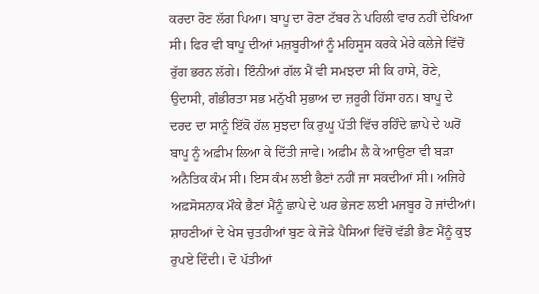ਕਰਦਾ ਰੋਣ ਲੱਗ ਪਿਆ। ਬਾਪੂ ਦਾ ਰੋਣਾ ਟੱਬਰ ਨੇ ਪਹਿਲੀ ਵਾਰ ਨਹੀਂ ਦੇਖਿਆ ਸੀ। ਫਿਰ ਵੀ ਬਾਪੂ ਦੀਆਂ ਮਜ਼ਬੂਰੀਆਂ ਨੂੰ ਮਹਿਸੂਸ ਕਰਕੇ ਮੇਰੇ ਕਲੇਜੇ ਵਿੱਚੋਂ ਰੁੱਗ ਭਰਨ ਲੱਗੇ। ਇੰਨੀਆਂ ਗੱਲ ਮੈਂ ਵੀ ਸਮਝਦਾ ਸੀ ਕਿ ਹਾਸੇ, ਰੋਣੇ, ਉਦਾਸੀ, ਗੰਭੀਰਤਾ ਸਭ ਮਨੁੱਖੀ ਸੁਭਾਅ ਦਾ ਜ਼ਰੂਰੀ ਹਿੱਸਾ ਹਨ। ਬਾਪੂ ਦੇ ਦਰਦ ਦਾ ਸਾਨੂੰ ਇੱਕੋ ਹੱਲ ਸੁਝਦਾ ਕਿ ਰੁਘੂ ਪੱਤੀ ਵਿੱਚ ਰਹਿੰਦੇ ਛਾਪੇ ਦੇ ਘਰੋਂ ਬਾਪੂ ਨੂੰ ਅਫ਼ੀਮ ਲਿਆ ਕੇ ਦਿੱਤੀ ਜਾਵੇ। ਅਫ਼ੀਮ ਲੈ ਕੇ ਆਉਣਾ ਵੀ ਬੜਾ ਅਨੈਤਿਕ ਕੰਮ ਸੀ। ਇਸ ਕੰਮ ਲਈ ਭੈਣਾਂ ਨਹੀਂ ਜਾ ਸਕਦੀਆਂ ਸੀ। ਅਜਿਹੇ ਅਫ਼ਸੋਸਨਾਕ ਮੌਕੇ ਭੈਣਾਂ ਮੈਂਨੂੰ ਛਾਪੇ ਦੇ ਘਰ ਭੇਜਣ ਲਈ ਮਜਬੂਰ ਹੋ ਜਾਂਦੀਆਂ। ਸ਼ਾਹਣੀਆਂ ਦੇ ਖੇਸ ਚੁਤਹੀਆਂ ਬੁਣ ਕੇ ਜੋੜੇ ਪੈਸਿਆਂ ਵਿੱਚੋਂ ਵੱਡੀ ਭੈਣ ਮੈਂਨੂੰ ਕੁਝ ਰੁਪਏ ਦਿੰਦੀ। ਦੋ ਪੱਤੀਆਂ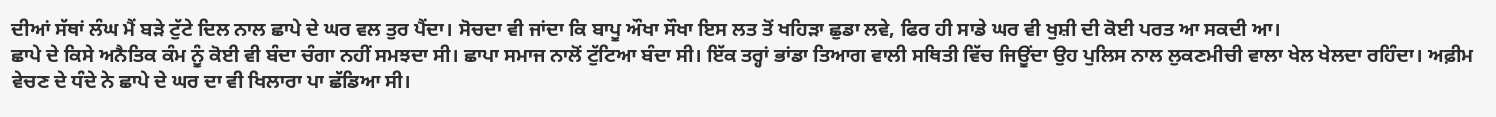ਦੀਆਂ ਸੱਥਾਂ ਲੰਘ ਮੈਂ ਬੜੇ ਟੁੱਟੇ ਦਿਲ ਨਾਲ ਛਾਪੇ ਦੇ ਘਰ ਵਲ ਤੁਰ ਪੈਂਦਾ। ਸੋਚਦਾ ਵੀ ਜਾਂਦਾ ਕਿ ਬਾਪੂ ਔਖਾ ਸੌਖਾ ਇਸ ਲਤ ਤੋਂ ਖਹਿੜਾ ਛੁਡਾ ਲਵੇ, ਫਿਰ ਹੀ ਸਾਡੇ ਘਰ ਵੀ ਖੁਸ਼ੀ ਦੀ ਕੋਈ ਪਰਤ ਆ ਸਕਦੀ ਆ।
ਛਾਪੇ ਦੇ ਕਿਸੇ ਅਨੈਤਿਕ ਕੰਮ ਨੂੰ ਕੋਈ ਵੀ ਬੰਦਾ ਚੰਗਾ ਨਹੀਂ ਸਮਝਦਾ ਸੀ। ਛਾਪਾ ਸਮਾਜ ਨਾਲੋਂ ਟੁੱਟਿਆ ਬੰਦਾ ਸੀ। ਇੱਕ ਤਰ੍ਹਾਂ ਭਾਂਡਾ ਤਿਆਗ ਵਾਲੀ ਸਥਿਤੀ ਵਿੱਚ ਜਿਊਂਦਾ ਉਹ ਪੁਲਿਸ ਨਾਲ ਲੁਕਣਮੀਚੀ ਵਾਲਾ ਖੇਲ ਖੇਲਦਾ ਰਹਿੰਦਾ। ਅਫ਼ੀਮ ਵੇਚਣ ਦੇ ਧੰਦੇ ਨੇ ਛਾਪੇ ਦੇ ਘਰ ਦਾ ਵੀ ਖਿਲਾਰਾ ਪਾ ਛੱਡਿਆ ਸੀ।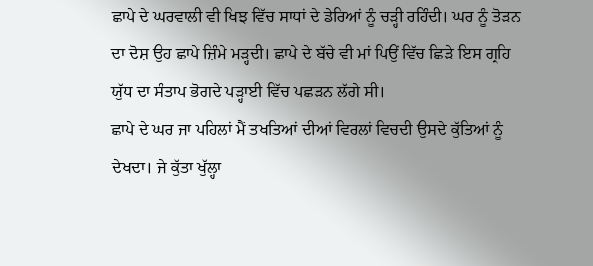ਛਾਪੇ ਦੇ ਘਰਵਾਲੀ ਵੀ ਖਿਝ ਵਿੱਚ ਸਾਧਾਂ ਦੇ ਡੇਰਿਆਂ ਨੂੰ ਚੜ੍ਹੀ ਰਹਿੰਦੀ। ਘਰ ਨੂੰ ਤੋੜਨ ਦਾ ਦੋਸ਼ ਉਹ ਛਾਪੇ ਜ਼ਿੰਮੇ ਮੜ੍ਹਦੀ। ਛਾਪੇ ਦੇ ਬੱਚੇ ਵੀ ਮਾਂ ਪਿਉਂ ਵਿੱਚ ਛਿੜੇ ਇਸ ਗ੍ਰਹਿ ਯੁੱਧ ਦਾ ਸੰਤਾਪ ਭੋਗਦੇ ਪੜ੍ਹਾਈ ਵਿੱਚ ਪਛੜਨ ਲੱਗੇ ਸੀ।
ਛਾਪੇ ਦੇ ਘਰ ਜਾ ਪਹਿਲਾਂ ਮੈਂ ਤਖਤਿਆਂ ਦੀਆਂ ਵਿਰਲਾਂ ਵਿਚਦੀ ਉਸਦੇ ਕੁੱਤਿਆਂ ਨੂੰ ਦੇਖਦਾ। ਜੇ ਕੁੱਤਾ ਖੁੱਲ੍ਹਾ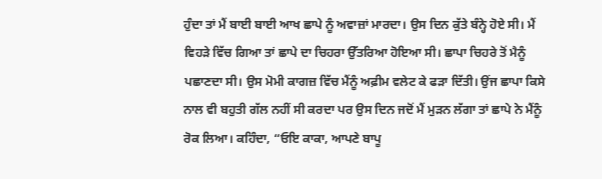ਹੁੰਦਾ ਤਾਂ ਮੈਂ ਬਾਈ ਬਾਈ ਆਖ ਛਾਪੇ ਨੂੰ ਅਵਾਜ਼ਾਂ ਮਾਰਦਾ। ਉਸ ਦਿਨ ਕੁੱਤੇ ਬੰਨ੍ਹੇ ਹੋਏ ਸੀ। ਮੈਂ ਵਿਹੜੇ ਵਿੱਚ ਗਿਆ ਤਾਂ ਛਾਪੇ ਦਾ ਚਿਹਰਾ ਉੱਤਰਿਆ ਹੋਇਆ ਸੀ। ਛਾਪਾ ਚਿਹਰੇ ਤੋਂ ਮੈਨੂੰ ਪਛਾਣਦਾ ਸੀ। ਉਸ ਮੋਮੀ ਕਾਗਜ਼ ਵਿੱਚ ਮੈਂਨੂੰ ਅਫ਼ੀਮ ਵਲੇਟ ਕੇ ਫੜਾ ਦਿੱਤੀ। ਉਂਜ ਛਾਪਾ ਕਿਸੇ ਨਾਲ ਵੀ ਬਹੁਤੀ ਗੱਲ ਨਹੀਂ ਸੀ ਕਰਦਾ ਪਰ ਉਸ ਦਿਨ ਜਦੋਂ ਮੈਂ ਮੁੜਨ ਲੱਗਾ ਤਾਂ ਛਾਪੇ ਨੇ ਮੈਂਨੂੰ ਰੋਕ ਲਿਆ। ਕਹਿੰਦਾ, “ਓਇ ਕਾਕਾ, ਆਪਣੇ ਬਾਪੂ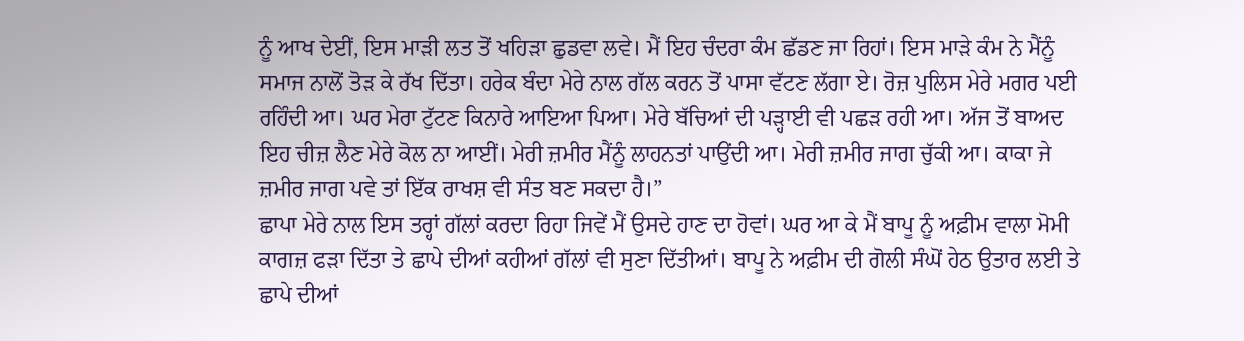ਨੂੰ ਆਖ ਦੇਈਂ, ਇਸ ਮਾੜੀ ਲਤ ਤੋਂ ਖਹਿੜਾ ਛੁਡਵਾ ਲਵੇ। ਮੈਂ ਇਹ ਚੰਦਰਾ ਕੰਮ ਛੱਡਣ ਜਾ ਰਿਹਾਂ। ਇਸ ਮਾੜੇ ਕੰਮ ਨੇ ਮੈਂਨੂੰ ਸਮਾਜ ਨਾਲੋਂ ਤੋੜ ਕੇ ਰੱਖ ਦਿੱਤਾ। ਹਰੇਕ ਬੰਦਾ ਮੇਰੇ ਨਾਲ ਗੱਲ ਕਰਨ ਤੋਂ ਪਾਸਾ ਵੱਟਣ ਲੱਗਾ ਏ। ਰੋਜ਼ ਪੁਲਿਸ ਮੇਰੇ ਮਗਰ ਪਈ ਰਹਿੰਦੀ ਆ। ਘਰ ਮੇਰਾ ਟੁੱਟਣ ਕਿਨਾਰੇ ਆਇਆ ਪਿਆ। ਮੇਰੇ ਬੱਚਿਆਂ ਦੀ ਪੜ੍ਹਾਈ ਵੀ ਪਛੜ ਰਹੀ ਆ। ਅੱਜ ਤੋਂ ਬਾਅਦ ਇਹ ਚੀਜ਼ ਲੈਣ ਮੇਰੇ ਕੋਲ ਨਾ ਆਈਂ। ਮੇਰੀ ਜ਼ਮੀਰ ਮੈਂਨੂੰ ਲਾਹਨਤਾਂ ਪਾਉਂਦੀ ਆ। ਮੇਰੀ ਜ਼ਮੀਰ ਜਾਗ ਚੁੱਕੀ ਆ। ਕਾਕਾ ਜੇ ਜ਼ਮੀਰ ਜਾਗ ਪਵੇ ਤਾਂ ਇੱਕ ਰਾਖਸ਼ ਵੀ ਸੰਤ ਬਣ ਸਕਦਾ ਹੈ।”
ਛਾਪਾ ਮੇਰੇ ਨਾਲ ਇਸ ਤਰ੍ਹਾਂ ਗੱਲਾਂ ਕਰਦਾ ਰਿਹਾ ਜਿਵੇਂ ਮੈਂ ਉਸਦੇ ਹਾਣ ਦਾ ਹੋਵਾਂ। ਘਰ ਆ ਕੇ ਮੈਂ ਬਾਪੂ ਨੂੰ ਅਫ਼ੀਮ ਵਾਲਾ ਮੋਮੀ ਕਾਗਜ਼ ਫੜਾ ਦਿੱਤਾ ਤੇ ਛਾਪੇ ਦੀਆਂ ਕਹੀਆਂ ਗੱਲਾਂ ਵੀ ਸੁਣਾ ਦਿੱਤੀਆਂ। ਬਾਪੂ ਨੇ ਅਫ਼ੀਮ ਦੀ ਗੋਲੀ ਸੰਘੋਂ ਹੇਠ ਉਤਾਰ ਲਈ ਤੇ ਛਾਪੇ ਦੀਆਂ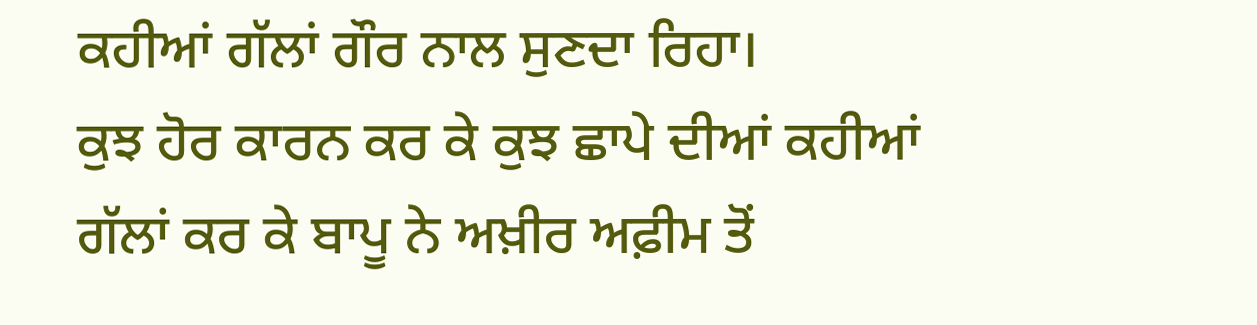ਕਹੀਆਂ ਗੱਲਾਂ ਗੌਰ ਨਾਲ ਸੁਣਦਾ ਰਿਹਾ।
ਕੁਝ ਹੋਰ ਕਾਰਨ ਕਰ ਕੇ ਕੁਝ ਛਾਪੇ ਦੀਆਂ ਕਹੀਆਂ ਗੱਲਾਂ ਕਰ ਕੇ ਬਾਪੂ ਨੇ ਅਖ਼ੀਰ ਅਫ਼ੀਮ ਤੋਂ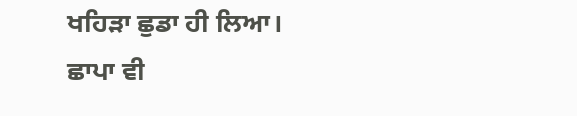ਖਹਿੜਾ ਛੁਡਾ ਹੀ ਲਿਆ। ਛਾਪਾ ਵੀ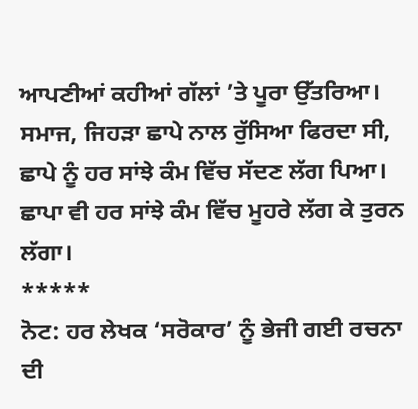ਆਪਣੀਆਂ ਕਹੀਆਂ ਗੱਲਾਂ ’ਤੇ ਪੂਰਾ ਉੱਤਰਿਆ। ਸਮਾਜ, ਜਿਹੜਾ ਛਾਪੇ ਨਾਲ ਰੁੱਸਿਆ ਫਿਰਦਾ ਸੀ, ਛਾਪੇ ਨੂੰ ਹਰ ਸਾਂਝੇ ਕੰਮ ਵਿੱਚ ਸੱਦਣ ਲੱਗ ਪਿਆ। ਛਾਪਾ ਵੀ ਹਰ ਸਾਂਝੇ ਕੰਮ ਵਿੱਚ ਮੂਹਰੇ ਲੱਗ ਕੇ ਤੁਰਨ ਲੱਗਾ।
*****
ਨੋਟ: ਹਰ ਲੇਖਕ ‘ਸਰੋਕਾਰ’ ਨੂੰ ਭੇਜੀ ਗਈ ਰਚਨਾ ਦੀ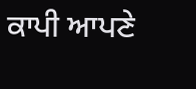ਕਾਪੀ ਆਪਣੇ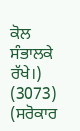ਕੋਲ ਸੰਭਾਲਕੇ ਰੱਖੇ।)
(3073)
(ਸਰੋਕਾਰ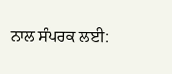ਨਾਲ ਸੰਪਰਕ ਲਈ: